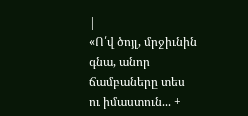|
«Ո՛վ ծոյլ, մրջիւնին գնա, անոր ճամբաները տես ու իմաստուն... +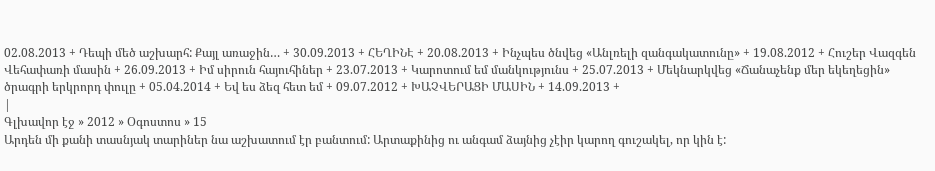02.08.2013 + Դեպի մեծ աշխարհ: Քայլ առաջին… + 30.09.2013 + ՀԵՂԻՆԷ + 20.08.2013 + Ինչպես ծնվեց «Անլռելի զանգակատունը» + 19.08.2012 + Հուշեր Վազգեն Վեհափառի մասին + 26.09.2013 + Իմ սիրուն հայուհիներ + 23.07.2013 + Կարոտում եմ մանկությունս + 25.07.2013 + Մեկնարկվեց «Ճանաչենք մեր եկեղեցին» ծրագրի երկրորդ փուլը + 05.04.2014 + Եվ ես ձեզ հետ եմ + 09.07.2012 + ԽԱՉՎԵՐԱՑԻ ՄԱՍԻՆ + 14.09.2013 +
|
Գլխավոր էջ » 2012 » Օգոստոս » 15
Արդեն մի քանի տասնյակ տարիներ նա աշխատում էր բանտում: Արտաքինից ու անգամ ձայնից չէիր կարող գուշակել, որ կին է: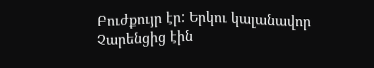Բուժքույր էր: Երկու կալանավոր Չարենցից էին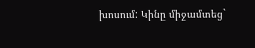խոսում: Կինը միջամտեց`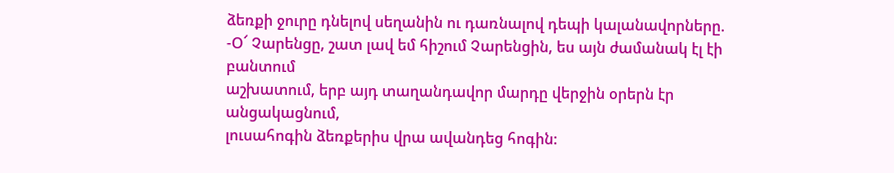ձեռքի ջուրը դնելով սեղանին ու դառնալով դեպի կալանավորները.
-Օ՜ Չարենցը, շատ լավ եմ հիշում Չարենցին, ես այն ժամանակ էլ էի բանտում
աշխատում, երբ այդ տաղանդավոր մարդը վերջին օրերն էր անցակացնում,
լուսահոգին ձեռքերիս վրա ավանդեց հոգին: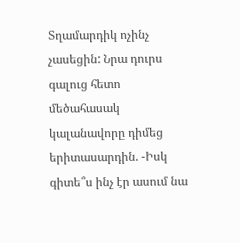Տղամարդիկ ոչինչ չասեցին: Նրա դուրս գալուց հետո մեծահասակ կալանավորը դիմեց երիտասարդին. -Իսկ գիտե՞ս ինչ էր ասում նա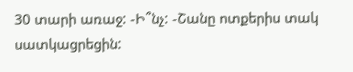30 տարի առաջ: -Ի՞նչ: -Շանը ոտքերիս տակ սատկացրեցին: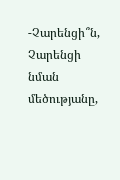-Չարենցի՞ն, Չարենցի նման մեծությանը,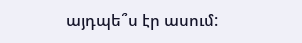այդպե՞ս էր ասում: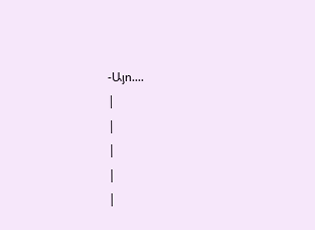-Այո....
|
|
|
|
|